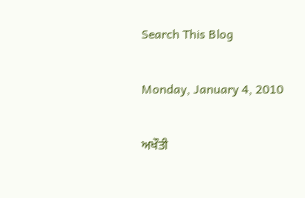Search This Blog

Monday, January 4, 2010

ਅਖੌਤੀ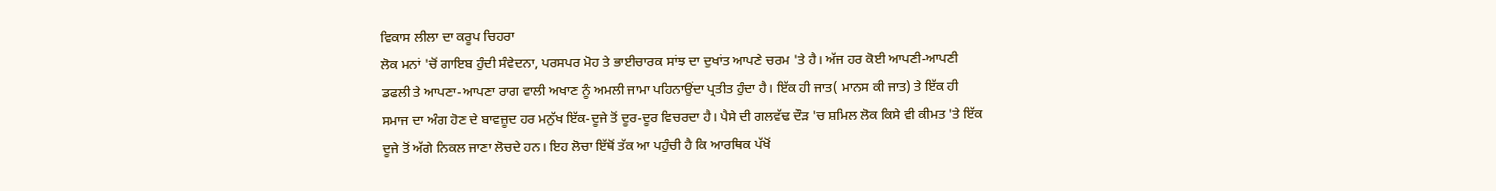ਵਿਕਾਸ ਲੀਲਾ ਦਾ ਕਰੂਪ ਚਿਹਰਾ
ਲੋਕ ਮਨਾਂ 'ਚੋਂ ਗਾਇਬ ਹੁੰਦੀ ਸੰਵੇਦਨਾ, ਪਰਸਪਰ ਮੋਹ ਤੇ ਭਾਈਚਾਰਕ ਸਾਂਝ ਦਾ ਦੁਖਾਂਤ ਆਪਣੇ ਚਰਮ 'ਤੇ ਹੈ। ਅੱਜ ਹਰ ਕੋਈ ਆਪਣੀ-ਆਪਣੀ ਡਫਲੀ ਤੇ ਆਪਣਾ-ਆਪਣਾ ਰਾਗ ਵਾਲੀ ਅਖਾਣ ਨੂੰ ਅਮਲੀ ਜਾਮਾ ਪਹਿਨਾਉਂਦਾ ਪ੍ਰਤੀਤ ਹੁੰਦਾ ਹੈ। ਇੱਕ ਹੀ ਜਾਤ( ਮਾਨਸ ਕੀ ਜਾਤ) ਤੇ ਇੱਕ ਹੀ ਸਮਾਜ ਦਾ ਅੰਗ ਹੋਣ ਦੇ ਬਾਵਜ਼ੂਦ ਹਰ ਮਨੁੱਖ ਇੱਕ-ਦੂਜੇ ਤੋਂ ਦੂਰ-ਦੂਰ ਵਿਚਰਦਾ ਹੈ। ਪੈਸੇ ਦੀ ਗਲਵੱਢ ਦੌੜ 'ਚ ਸ਼ਮਿਲ ਲੋਕ ਕਿਸੇ ਵੀ ਕੀਮਤ 'ਤੇ ਇੱਕ ਦੂਜੇ ਤੋਂ ਅੱਗੇ ਨਿਕਲ ਜਾਣਾ ਲੋਚਦੇ ਹਨ। ਇਹ ਲੋਚਾ ਇੱਥੋਂ ਤੱਕ ਆ ਪਹੁੰਚੀ ਹੈ ਕਿ ਆਰਥਿਕ ਪੱਖੋਂ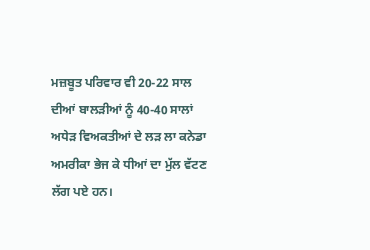ਮਜ਼ਬੂਤ ਪਰਿਵਾਰ ਵੀ 20-22 ਸਾਲ ਦੀਆਂ ਬਾਲੜੀਆਂ ਨੂੰ 40-40 ਸਾਲਾਂ ਅਧੇੜ ਵਿਅਕਤੀਆਂ ਦੇ ਲੜ ਲਾ ਕਨੇਡਾ ਅਮਰੀਕਾ ਭੇਜ ਕੇ ਧੀਆਂ ਦਾ ਮੁੱਲ ਵੱਟਣ ਲੱਗ ਪਏ ਹਨ।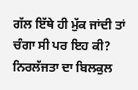ਗੱਲ ਇੱਥੇ ਹੀ ਮੁੱਕ ਜਾਂਦੀ ਤਾਂ ਚੰਗਾ ਸੀ ਪਰ ਇਹ ਕੀ? ਨਿਰਲੱਜਤਾ ਦਾ ਬਿਲਕੁਲ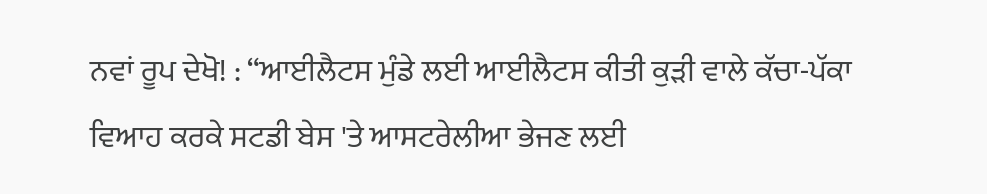ਨਵਾਂ ਰੂਪ ਦੇਖੋ! : “ਆਈਲੈਟਸ ਮੁੰਡੇ ਲਈ ਆਈਲੈਟਸ ਕੀਤੀ ਕੁੜੀ ਵਾਲੇ ਕੱਚਾ-ਪੱਕਾ ਵਿਆਹ ਕਰਕੇ ਸਟਡੀ ਬੇਸ 'ਤੇ ਆਸਟਰੇਲੀਆ ਭੇਜਣ ਲਈ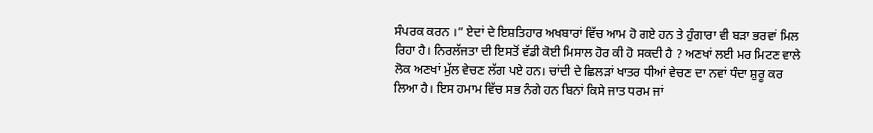ਸੰਪਰਕ ਕਰਨ ।” ਏਦਾਂ ਦੇ ਇਸ਼ਤਿਹਾਰ ਅਖਬਾਰਾਂ ਵਿੱਚ ਆਮ ਹੋ ਗਏ ਹਨ ਤੇ ਹੁੰਗਾਰਾ ਵੀ ਬੜਾ ਭਰਵਾਂ ਮਿਲ ਰਿਹਾ ਹੈ। ਨਿਰਲੱਜਤਾ ਦੀ ਇਸਤੋਂ ਵੱਡੀ ਕੋਈ ਮਿਸਾਲ ਹੋਰ ਕੀ ਹੋ ਸਕਦੀ ਹੈ ? ਅਣਖਾਂ ਲਈ ਮਰ ਮਿਟਣ ਵਾਲੇ ਲੋਕ ਅਣਖਾਂ ਮੁੱਲ ਵੇਚਣ ਲੱਗ ਪਏ ਹਨ। ਚਾਂਦੀ ਦੇ ਛਿਲੜਾਂ ਖਾਤਰ ਧੀਆਂ ਵੇਚਣ ਦਾ ਨਵਾਂ ਧੰਦਾ ਸ਼ੁਰੂ ਕਰ ਲਿਆ ਹੈ। ਇਸ ਹਮਾਮ ਵਿੱਚ ਸਭ ਨੰਗੇ ਹਨ ਬਿਨਾਂ ਕਿਸੇ ਜਾਤ ਧਰਮ ਜਾਂ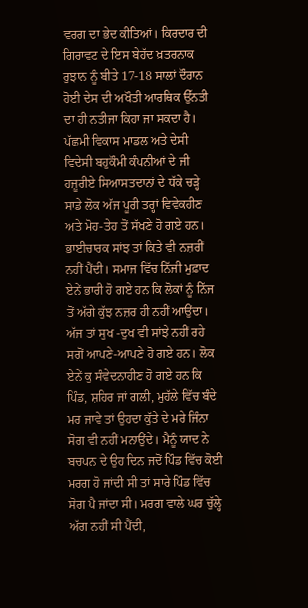ਵਰਗ ਦਾ ਭੇਦ ਕੀਤਿਆਂ। ਕਿਰਦਾਰ ਦੀ ਗਿਰਾਵਟ ਦੇ ਇਸ ਬੇਹੱਦ ਖ਼ਤਰਨਾਕ ਰੁਝਾਨ ਨੂੰ ਬੀਤੇ 17-18 ਸਾਲਾਂ ਦੌਰਾਨ ਹੋਈ ਦੇਸ ਦੀ ਅਖੌਤੀ ਆਰਥਿਕ ਉੱਨਤੀ ਦਾ ਹੀ ਨਤੀਜਾ ਕਿਹਾ ਜਾ ਸਕਦਾ ਹੈ। ਪੱਛਮੀ ਵਿਕਾਸ ਮਾਡਲ ਅਤੇ ਦੇਸੀ ਵਿਦੇਸੀ ਬਹੁਕੌਮੀ ਕੰਪਨੀਆਂ ਦੇ ਜੀ ਹਜ਼ੂਰੀਏ ਸਿਆਸਤਦਾਨਾਂ ਦੇ ਧੱਕੇ ਚੜ੍ਹੇ ਸਾਡੇ ਲੋਕ ਅੱਜ ਪੂਰੀ ਤਰ੍ਹਾਂ ਵਿਵੇਕਹੀਣ ਅਤੇ ਮੋਹ-ਤੇਹ ਤੋਂ ਸੱਖਣੇ ਹੋ ਗਏ ਹਨ। ਭਾਈਚਾਰਕ ਸਾਂਝ ਤਾਂ ਕਿਤੇ ਵੀ ਨਜ਼ਰੀਂ ਨਹੀਂ ਪੈਂਦੀ। ਸਮਾਜ ਵਿੱਚ ਨਿੱਜੀ ਮੁਫ਼ਾਦ ਏਨੇਂ ਭਾਰੀ ਹੋ ਗਏ ਹਨ ਕਿ ਲੋਕਾਂ ਨੂੰ ਨਿੱਜ ਤੋਂ ਅੱਗੇ ਕੁੱਝ ਨਜ਼ਰ ਹੀ ਨਹੀਂ ਆਉਂਦਾ। ਅੱਜ ਤਾਂ ਸੁਖ -ਦੁਖ ਵੀ ਸਾਂਝੇ ਨਹੀਂ ਰਹੇ ਸਗੋਂ ਆਪਣੇ-ਆਪਣੇ ਹੋ ਗਏ ਹਨ। ਲੋਕ ਏਨੇਂ ਕੁ ਸੰਵੇਦਨਾਹੀਣ ਹੋ ਗਏ ਹਨ ਕਿ ਪਿੰਡ, ਸ਼ਹਿਰ ਜਾਂ ਗਲੀ, ਮੁਹੱਲੇ ਵਿੱਚ ਬੰਦੇ ਮਰ ਜਾਵੇ ਤਾਂ ਉਹਦਾ ਕੁੱਤੇ ਦੇ ਮਰੇ ਜਿੰਨਾ ਸੋਗ ਵੀ ਨਹੀਂ ਮਨਾਉਂਦੇ। ਮੈਨੂੰ ਯਾਦ ਨੇ ਬਚਪਨ ਦੇ ਉਹ ਦਿਨ ਜਦੋਂ ਪਿੰਡ ਵਿੱਚ ਕੋਈ ਮਰਗ ਹੋ ਜਾਂਦੀ ਸੀ ਤਾਂ ਸਾਰੇ ਪਿੰਡ ਵਿੱਚ ਸੋਗ ਪੈ ਜਾਂਦਾ ਸੀ। ਮਰਗ ਵਾਲੇ ਘਰ ਚੁੱਲ੍ਹੇ ਅੱਗ ਨਹੀਂ ਸੀ ਪੈਂਦੀ,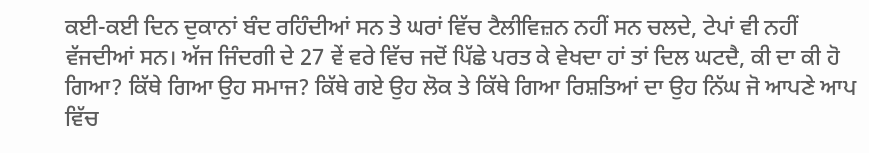ਕਈ-ਕਈ ਦਿਨ ਦੁਕਾਨਾਂ ਬੰਦ ਰਹਿੰਦੀਆਂ ਸਨ ਤੇ ਘਰਾਂ ਵਿੱਚ ਟੈਲੀਵਿਜ਼ਨ ਨਹੀਂ ਸਨ ਚਲਦੇ, ਟੇਪਾਂ ਵੀ ਨਹੀਂ ਵੱਜਦੀਆਂ ਸਨ। ਅੱਜ ਜਿੰਦਗੀ ਦੇ 27 ਵੇਂ ਵਰੇ ਵਿੱਚ ਜਦੋਂ ਪਿੱਛੇ ਪਰਤ ਕੇ ਵੇਖਦਾ ਹਾਂ ਤਾਂ ਦਿਲ ਘਟਦੈ, ਕੀ ਦਾ ਕੀ ਹੋ ਗਿਆ? ਕਿੱਥੇ ਗਿਆ ਉਹ ਸਮਾਜ? ਕਿੱਥੇ ਗਏ ਉਹ ਲੋਕ ਤੇ ਕਿੱਥੇ ਗਿਆ ਰਿਸ਼ਤਿਆਂ ਦਾ ਉਹ ਨਿੱਘ ਜੋ ਆਪਣੇ ਆਪ ਵਿੱਚ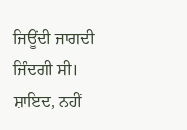ਜਿਊਂਦੀ ਜਾਗਦੀ ਜਿੰਦਗੀ ਸੀ। ਸ਼ਾਇਦ, ਨਹੀਂ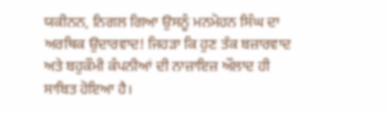ਯਕੀਨਨ, ਨਿਗਲ ਗਿਆ ਉਸਨੂੰ ਮਨਮੋਹਨ ਸਿੰਘ ਦਾ ਅਰਥਿਕ ਉਦਾਰਵਾਦ! ਜਿਹੜਾ ਕਿ ਹੁਣ ਤੱਕ ਬਜ਼ਾਰਵਾਦ ਅਤੇ ਬਹੁਕੌਮੀ ਕੰਪਨੀਆਂ ਦੀ ਨਾਜ਼ਾਇਜ਼ ਔਲਾਦ ਹੀ ਸਾਬਿਤ ਹੋਇਆ ਹੈ।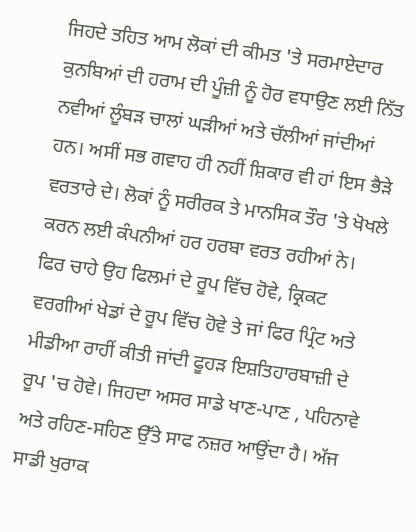ਜਿਹਦੇ ਤਹਿਤ ਆਮ ਲੋਕਾਂ ਦੀ ਕੀਮਤ 'ਤੇ ਸਰਮਾਏਦਾਰ ਕੁਨਬਿਆਂ ਦੀ ਹਰਾਮ ਦੀ ਪੂੰਜ਼ੀ ਨੂੰ ਹੋਰ ਵਧਾਉਣ ਲਈ ਨਿੱਤ ਨਵੀਆਂ ਲੂੰਬੜ ਚਾਲਾਂ ਘੜੀਆਂ ਅਤੇ ਚੱਲੀਆਂ ਜਾਂਦੀਆਂ ਹਨ। ਅਸੀਂ ਸਭ ਗਵਾਹ ਹੀ ਨਹੀਂ ਸ਼ਿਕਾਰ ਵੀ ਹਾਂ ਇਸ ਭੈੜੇ ਵਰਤਾਰੇ ਦੇ। ਲੋਕਾਂ ਨੂੰ ਸਰੀਰਕ ਤੇ ਮਾਨਸਿਕ ਤੌਰ 'ਤੇ ਖੋਖਲੇ ਕਰਨ ਲਈ ਕੰਪਨੀਆਂ ਹਰ ਹਰਬਾ ਵਰਤ ਰਹੀਆਂ ਨੇ। ਫਿਰ ਚਾਹੇ ਉਹ ਫਿਲਮਾਂ ਦੇ ਰੂਪ ਵਿੱਚ ਹੋਵੇ, ਕ੍ਰਿਕਟ ਵਰਗੀਆਂ ਖੇਡਾਂ ਦੇ ਰੂਪ ਵਿੱਚ ਹੋਵੇ ਤੇ ਜਾਂ ਫਿਰ ਪ੍ਰਿੰਟ ਅਤੇ ਮੀਡੀਆ ਰਾਹੀਂ ਕੀਤੀ ਜਾਂਦੀ ਫੂਹੜ ਇਸ਼ਤਿਹਾਰਬਾਜ਼ੀ ਦੇ ਰੂਪ 'ਚ ਹੋਵੇ। ਜਿਹਦਾ ਅਸਰ ਸਾਡੇ ਖਾਣ-ਪਾਣ , ਪਹਿਨਾਵੇ ਅਤੇ ਰਹਿਣ-ਸਹਿਣ ਉੱਤੇ ਸਾਫ ਨਜ਼ਰ ਆਉਂਦਾ ਹੈ। ਅੱਜ ਸਾਡੀ ਖੁਰਾਕ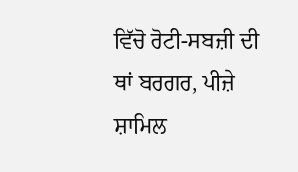ਵਿੱਚੋ ਰੋਟੀ-ਸਬਜ਼ੀ ਦੀ ਥਾਂ ਬਰਗਰ, ਪੀਜ਼ੇ ਸ਼ਾਮਿਲ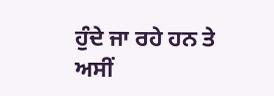ਹੁੰਦੇ ਜਾ ਰਹੇ ਹਨ ਤੇ ਅਸੀਂ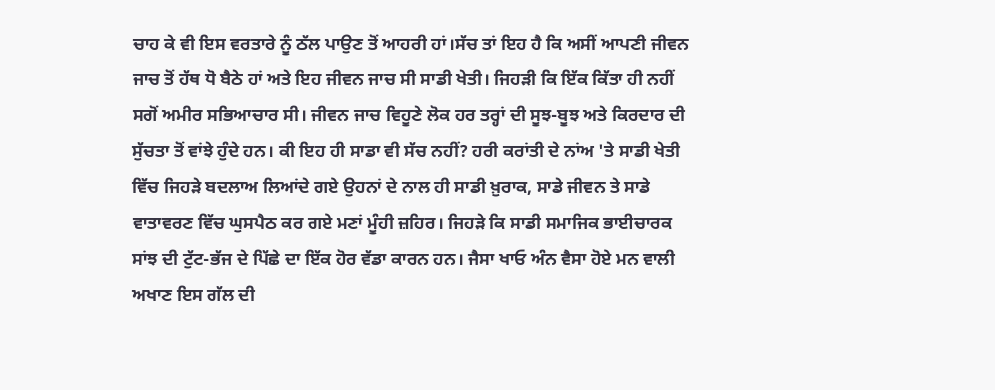ਚਾਹ ਕੇ ਵੀ ਇਸ ਵਰਤਾਰੇ ਨੂੰ ਠੱਲ ਪਾਉਣ ਤੋਂ ਆਹਰੀ ਹਾਂ।ਸੱਚ ਤਾਂ ਇਹ ਹੈ ਕਿ ਅਸੀਂ ਆਪਣੀ ਜੀਵਨ ਜਾਚ ਤੋਂ ਹੱਥ ਧੋ ਬੈਠੇ ਹਾਂ ਅਤੇ ਇਹ ਜੀਵਨ ਜਾਚ ਸੀ ਸਾਡੀ ਖੇਤੀ। ਜਿਹੜੀ ਕਿ ਇੱਕ ਕਿੱਤਾ ਹੀ ਨਹੀਂ ਸਗੋਂ ਅਮੀਰ ਸਭਿਆਚਾਰ ਸੀ। ਜੀਵਨ ਜਾਚ ਵਿਹੂਣੇ ਲੋਕ ਹਰ ਤਰ੍ਹਾਂ ਦੀ ਸੂਝ-ਬੂਝ ਅਤੇ ਕਿਰਦਾਰ ਦੀ ਸੁੱਚਤਾ ਤੋਂ ਵਾਂਝੇ ਹੁੰਦੇ ਹਨ। ਕੀ ਇਹ ਹੀ ਸਾਡਾ ਵੀ ਸੱਚ ਨਹੀਂ? ਹਰੀ ਕਰਾਂਤੀ ਦੇ ਨਾਂਅ 'ਤੇ ਸਾਡੀ ਖੇਤੀ ਵਿੱਚ ਜਿਹੜੇ ਬਦਲਾਅ ਲਿਆਂਦੇ ਗਏ ਉਹਨਾਂ ਦੇ ਨਾਲ ਹੀ ਸਾਡੀ ਖ਼ੁਰਾਕ, ਸਾਡੇ ਜੀਵਨ ਤੇ ਸਾਡੇ ਵਾਤਾਵਰਣ ਵਿੱਚ ਘੁਸਪੈਠ ਕਰ ਗਏ ਮਣਾਂ ਮੂੰਹੀ ਜ਼ਹਿਰ। ਜਿਹੜੇ ਕਿ ਸਾਡੀ ਸਮਾਜਿਕ ਭਾਈਚਾਰਕ ਸਾਂਝ ਦੀ ਟੁੱਟ-ਭੱਜ ਦੇ ਪਿੱਛੇ ਦਾ ਇੱਕ ਹੋਰ ਵੱਡਾ ਕਾਰਨ ਹਨ। ਜੈਸਾ ਖਾਓ ਅੰਨ ਵੈਸਾ ਹੋਏ ਮਨ ਵਾਲੀ ਅਖਾਣ ਇਸ ਗੱਲ ਦੀ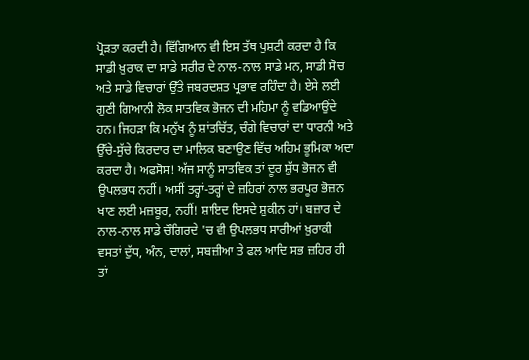ਪ੍ਰੋੜਤਾ ਕਰਦੀ ਹੈ। ਵਿੱਗਿਆਨ ਵੀ ਇਸ ਤੱਥ ਪੁਸ਼ਟੀ ਕਰਦਾ ਹੈ ਕਿ ਸਾਡੀ ਖ਼ੁਰਾਕ ਦਾ ਸਾਡੇ ਸਰੀਰ ਦੇ ਨਾਲ-ਨਾਲ ਸਾਡੇ ਮਨ, ਸਾਡੀ ਸੋਚ ਅਤੇ ਸਾਡੇ ਵਿਚਾਰਾਂ ਉੱਤੇ ਜਬਰਦਸ਼ਤ ਪ੍ਰਭਾਵ ਰਹਿੰਦਾ ਹੈ। ਏਸੇ ਲਈ ਗੁਣੀ ਗਿਆਨੀ ਲੋਕ ਸਾਤਵਿਕ ਭੋਜਨ ਦੀ ਮਹਿਮਾ ਨੂੰ ਵਡਿਆਉਂਦੇ ਹਨ। ਜਿਹੜਾ ਕਿ ਮਨੁੱਖ ਨੂੰ ਸ਼ਾਂਤਚਿੱਤ, ਚੰਗੇ ਵਿਚਾਰਾਂ ਦਾ ਧਾਰਨੀ ਅਤੇ ਉੱਚੇ-ਸੁੱਚੇ ਕਿਰਦਾਰ ਦਾ ਮਾਲਿਕ ਬਣਾਉਣ ਵਿੱਚ ਅਹਿਮ ਭੂਮਿਕਾ ਅਦਾ ਕਰਦਾ ਹੈ। ਅਫਸੋਸ! ਅੱਜ ਸਾਨੂੰ ਸਾਤਵਿਕ ਤਾਂ ਦੂਰ ਸ਼ੁੱਧ ਭੋਜਨ ਵੀ ਉਪਲਭਧ ਨਹੀਂ। ਅਸੀਂ ਤਰ੍ਹਾਂ-ਤਰ੍ਹਾਂ ਦੇ ਜ਼ਹਿਰਾਂ ਨਾਲ ਭਰਪੂਰ ਭੋਜ਼ਨ ਖਾਣ ਲਈ ਮਜ਼ਬੂਰ, ਨਹੀਂ! ਸ਼ਾਇਦ ਇਸਦੇ ਸ਼ੁਕੀਨ ਹਾਂ। ਬਜ਼ਾਰ ਦੇ ਨਾਲ-ਨਾਲ ਸਾਡੇ ਚੌਗਿਰਦੇ 'ਚ ਵੀ ਉਪਲਭਧ ਸਾਰੀਆਂ ਖ਼ੁਰਾਕੀ ਵਸਤਾਂ ਦੁੱਧ, ਅੰਨ, ਦਾਲਾਂ, ਸਬਜ਼ੀਆ ਤੇ ਫਲ ਆਦਿ ਸਭ ਜ਼ਹਿਰ ਹੀ ਤਾਂ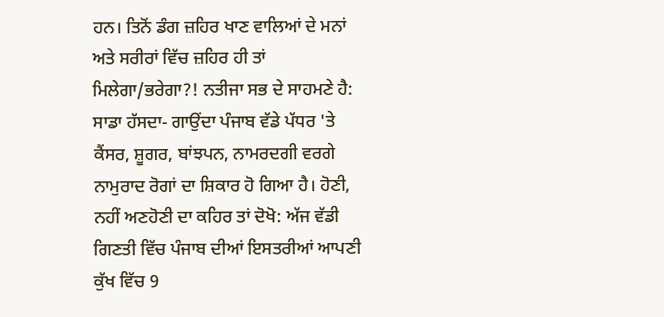ਹਨ। ਤਿਨੋਂ ਡੰਗ ਜ਼ਹਿਰ ਖਾਣ ਵਾਲਿਆਂ ਦੇ ਮਨਾਂ ਅਤੇ ਸਰੀਰਾਂ ਵਿੱਚ ਜ਼ਹਿਰ ਹੀ ਤਾਂ ਮਿਲੇਗਾ/ਭਰੇਗਾ?! ਨਤੀਜਾ ਸਭ ਦੇ ਸਾਹਮਣੇ ਹੈ: ਸਾਡਾ ਹੱਸਦਾ- ਗਾਉਂਦਾ ਪੰਜਾਬ ਵੱਡੇ ਪੱਧਰ 'ਤੇ ਕੈਂਸਰ, ਸ਼ੂਗਰ, ਬਾਂਝਪਨ, ਨਾਮਰਦਗੀ ਵਰਗੇ ਨਾਮੁਰਾਦ ਰੋਗਾਂ ਦਾ ਸ਼ਿਕਾਰ ਹੋ ਗਿਆ ਹੈ। ਹੋਣੀ, ਨਹੀਂ ਅਣਹੋਣੀ ਦਾ ਕਹਿਰ ਤਾਂ ਦੋਖੋ: ਅੱਜ ਵੱਡੀ ਗਿਣਤੀ ਵਿੱਚ ਪੰਜਾਬ ਦੀਆਂ ਇਸਤਰੀਆਂ ਆਪਣੀ ਕੁੱਖ ਵਿੱਚ 9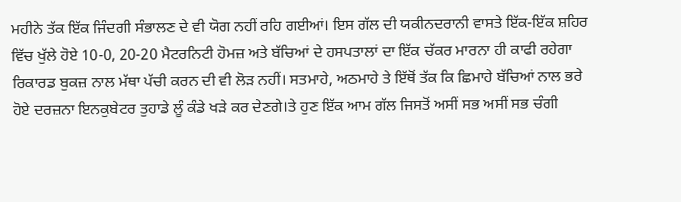ਮਹੀਨੇ ਤੱਕ ਇੱਕ ਜਿੰਦਗੀ ਸੰਭਾਲਣ ਦੇ ਵੀ ਯੋਗ ਨਹੀਂ ਰਹਿ ਗਈਆਂ। ਇਸ ਗੱਲ ਦੀ ਯਕੀਨਦਰਾਨੀ ਵਾਸਤੇ ਇੱਕ-ਇੱਕ ਸ਼ਹਿਰ ਵਿੱਚ ਖੁੱਲੇ ਹੋਏ 10-0, 20-20 ਮੈਟਰਨਿਟੀ ਹੋਮਜ਼ ਅਤੇ ਬੱਚਿਆਂ ਦੇ ਹਸਪਤਾਲਾਂ ਦਾ ਇੱਕ ਚੱਕਰ ਮਾਰਨਾ ਹੀ ਕਾਫੀ ਰਹੇਗਾ ਰਿਕਾਰਡ ਬੁਕਜ਼ ਨਾਲ ਮੱਥਾ ਪੱਚੀ ਕਰਨ ਦੀ ਵੀ ਲੋੜ ਨਹੀਂ। ਸਤਮਾਹੇ, ਅਠਮਾਹੇ ਤੇ ਇੱਥੋਂ ਤੱਕ ਕਿ ਛਿਮਾਹੇ ਬੱਚਿਆਂ ਨਾਲ ਭਰੇ ਹੋਏ ਦਰਜ਼ਨਾ ਇਨਕੁਬੇਟਰ ਤੁਹਾਡੇ ਲੂੰ ਕੰਡੇ ਖੜੇ ਕਰ ਦੇਣਗੇ।ਤੇ ਹੁਣ ਇੱਕ ਆਮ ਗੱਲ ਜਿਸਤੋਂ ਅਸੀਂ ਸਭ ਅਸੀਂ ਸਭ ਚੰਗੀ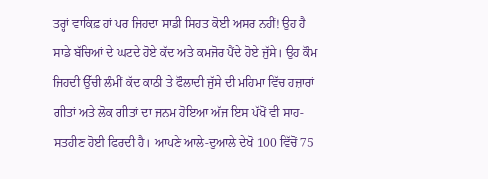ਤਰ੍ਹਾਂ ਵਾਕਿਫ਼ ਹਾਂ ਪਰ ਜਿਹਦਾ ਸਾਡੀ ਸਿਹਤ ਕੋਈ ਅਸਰ ਨਹੀਂ! ਉਹ ਹੈ ਸਾਡੇ ਬੱਚਿਆਂ ਦੇ ਘਟਦੇ ਹੋਏ ਕੱਦ ਅਤੇ ਕਮਜੋਰ ਪੈਂਦੇ ਹੋਏ ਜੁੱਸੇ। ਉਹ ਕੌਮ ਜਿਹਦੀ ਉੱਚੀ ਲੰਮੀਂ ਕੱਦ ਕਾਠੀ ਤੇ ਫੌਲਾਦੀ ਜੁੱਸੇ ਦੀ ਮਹਿਮਾ ਵਿੱਚ ਹਜ਼ਾਰਾਂ ਗੀਤਾਂ ਅਤੇ ਲੋਕ ਗੀਤਾਂ ਦਾ ਜਨਮ ਹੋਇਆ ਅੱਜ ਇਸ ਪੱਖੋਂ ਵੀ ਸਾਹ-ਸਤਹੀਣ ਹੋਈ ਫਿਰਦੀ ਹੈ। ਆਪਣੇ ਆਲੇ-ਦੁਆਲੇ ਦੇਖੋ 100 ਵਿੱਚੋਂ 75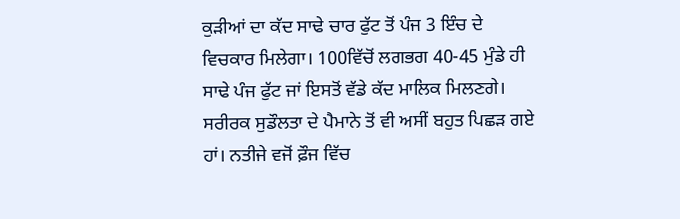ਕੁੜੀਆਂ ਦਾ ਕੱਦ ਸਾਢੇ ਚਾਰ ਫੁੱਟ ਤੋਂ ਪੰਜ 3 ਇੰਚ ਦੇ ਵਿਚਕਾਰ ਮਿਲੇਗਾ। 100ਵਿੱਚੋਂ ਲਗਭਗ 40-45 ਮੁੰਡੇ ਹੀ ਸਾਢੇ ਪੰਜ ਫੁੱਟ ਜਾਂ ਇਸਤੋਂ ਵੱਡੇ ਕੱਦ ਮਾਲਿਕ ਮਿਲਣਗੇ। ਸਰੀਰਕ ਸੁਡੌਲਤਾ ਦੇ ਪੈਮਾਨੇ ਤੋਂ ਵੀ ਅਸੀਂ ਬਹੁਤ ਪਿਛੜ ਗਏ ਹਾਂ। ਨਤੀਜੇ ਵਜੋਂ ਫ਼ੌਜ ਵਿੱਚ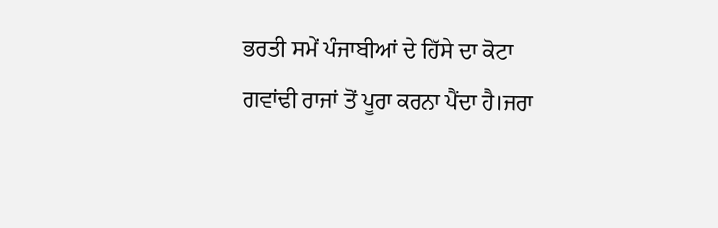ਭਰਤੀ ਸਮੇਂ ਪੰਜਾਬੀਆਂ ਦੇ ਹਿੱਸੇ ਦਾ ਕੋਟਾ ਗਵਾਂਢੀ ਰਾਜਾਂ ਤੋਂ ਪੂਰਾ ਕਰਨਾ ਪੈਂਦਾ ਹੈ।ਜਰਾ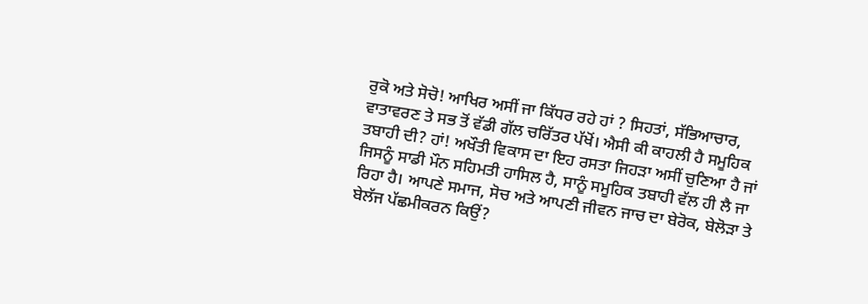ਰੁਕੋ ਅਤੇ ਸੋਚੋ! ਆਖਿਰ ਅਸੀਂ ਜਾ ਕਿੱਧਰ ਰਹੇ ਹਾਂ ? ਸਿਹਤਾਂ, ਸੱਭਿਆਚਾਰ, ਵਾਤਾਵਰਣ ਤੇ ਸਭ ਤੋਂ ਵੱਡੀ ਗੱਲ ਚਰਿੱਤਰ ਪੱਖੋਂ। ਐਸੀ ਕੀ ਕਾਹਲੀ ਹੈ ਸਮੂਹਿਕ ਤਬਾਹੀ ਦੀ? ਹਾਂ! ਅਖੌਤੀ ਵਿਕਾਸ ਦਾ ਇਹ ਰਸਤਾ ਜਿਹੜਾ ਅਸੀਂ ਚੁਣਿਆ ਹੈ ਜਾਂ ਜਿਸਨੂੰ ਸਾਡੀ ਮੌਨ ਸਹਿਮਤੀ ਹਾਸਿਲ ਹੈ, ਸਾਨੂੰ ਸਮੂਹਿਕ ਤਬਾਹੀ ਵੱਲ ਹੀ ਲੈ ਜਾ ਰਿਹਾ ਹੈ। ਆਪਣੇ ਸਮਾਜ, ਸੋਚ ਅਤੇ ਆਪਣੀ ਜੀਵਨ ਜਾਚ ਦਾ ਬੇਰੋਕ, ਬੇਲੋੜਾ ਤੇ ਬੇਲੱਜ ਪੱਛਮੀਕਰਨ ਕਿਉਂ?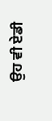ਉਹ ਵੀ ਏਡੀ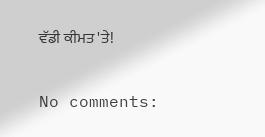ਵੱਡੀ ਕੀਮਤ 'ਤੇ!

No comments: